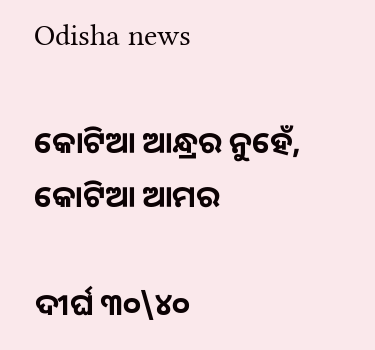Odisha news

କୋଟିଆ ଆନ୍ଧ୍ରର ନୁହେଁ, କୋଟିଆ ଆମର

ଦୀର୍ଘ ୩୦\୪୦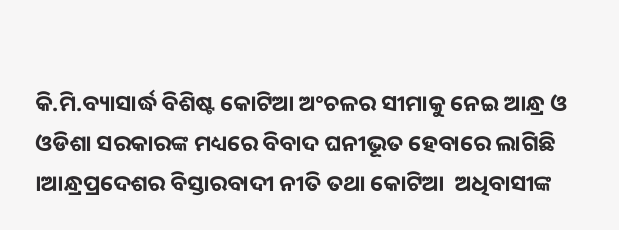କି.ମି.ବ୍ୟାସାର୍ଦ୍ଧ ବିଶିଷ୍ଟ କୋଟିଆ ଅଂଚଳର ସୀମାକୁ ନେଇ ଆନ୍ଧ୍ର ଓ ଓଡିଶା ସରକାରଙ୍କ ମଧ୍ୟରେ ବିବାଦ ଘନୀଭୂତ ହେବାରେ ଲାଗିଛି ।ଆନ୍ଧ୍ରପ୍ରଦେଶର ବିସ୍ତାରବାଦୀ ନୀତି ତଥା କୋଟିଆ  ଅଧିବାସୀଙ୍କ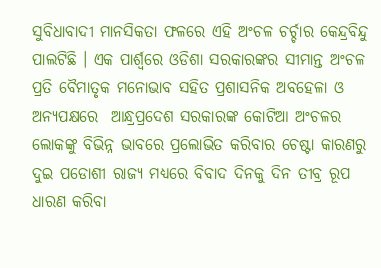ସୁବିଧାବାଦୀ ମାନସିକତା ଫଳରେ ଏହି ଅଂଚଳ ଚର୍ଚ୍ଚାର କେନ୍ଦ୍ରବିନ୍ଦୁ ପାଲଟିଛି । ଏକ ପାର୍ଶ୍ବରେ ଓଡିଶା ସରକାରଙ୍କର ସୀମାନ୍ତ ଅଂଚଳ ପ୍ରତି ବୈମାତୃକ ମନୋଭାବ ସହିତ ପ୍ରଶାସନିକ ଅବହେଳା ଓ ଅନ୍ୟପକ୍ଷରେ  ଆନ୍ଧ୍ରପ୍ରଦେଶ ସରକାରଙ୍କ କୋଟିଆ ଅଂଚଳର ଲୋକଙ୍କୁ ବିଭିନ୍ନ ଭାବରେ ପ୍ରଲୋଭିତ କରିବାର ଚେଷ୍ଟା କାରଣରୁ ଦୁଇ ପଡୋଶୀ ରାଜ୍ୟ ମଧ୍ୟରେ ବିବାଦ ଦିନକୁ ଦିନ ତୀବ୍ର ରୂପ ଧାରଣ କରିବା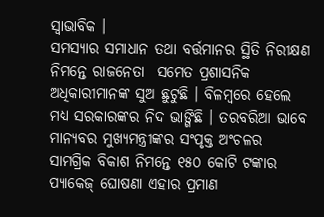ସ୍ବାଭାବିକ ।
ସମସ୍ୟାର ସମାଧାନ ତଥା ବର୍ତ୍ତମାନର ସ୍ଥିତି ନିରୀକ୍ଷଣ ନିମନ୍ତେ ରାଜନେତା  ସମେତ ପ୍ରଶାସନିକ ଅଧିକାରୀମାନଙ୍କ ସୁଅ ଛୁଟୁଛି । ବିଳମ୍ବରେ ହେଲେ ମଧ୍ୟ ସରକାରଙ୍କର ନିଦ ଭାଙ୍ଗିଛି । ତରବରିଆ ଭାବେ ମାନ୍ୟବର ମୁଖ୍ୟମନ୍ତ୍ରୀଙ୍କର ସଂପୃକ୍ତ ଅଂଚଳର ସାମଗ୍ରିକ ବିକାଶ ନିମନ୍ତେ ୧୫୦ କୋଟି ଟଙ୍କାର ପ୍ୟାକେଜ୍ ଘୋଷଣା ଏହାର ପ୍ରମାଣ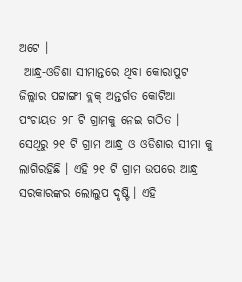ଅଟେ ।
 ଆନ୍ଧ୍ର-ଓଡିଶା ସୀମାନ୍ତରେ ଥିବା କୋରାପୁଟ ଜିଲ୍ଲାର ପଟ୍ଟାଙ୍ଗୀ ବ୍ଲକ୍ ଅନ୍ତର୍ଗତ କୋଟିଆ ପଂଚାୟତ ୨୮ ଟି ଗ୍ରାମକୁ ନେଇ ଗଠିତ । ସେଥିରୁ ୨୧ ଟି ଗ୍ରାମ ଆନ୍ଧ୍ର ଓ ଓଡିଶାର ସୀମା କୁ ଲାଗିରହିଛି । ଏହି ୨୧ ଟି ଗ୍ରାମ ଉପରେ ଆନ୍ଧ୍ର ସରକାରଙ୍କର ଲୋଲୁପ ଦୃଷ୍ଟି । ଏହି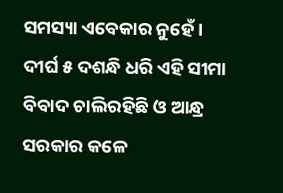ସମସ୍ୟା ଏବେକାର ନୁହେଁ । ଦୀର୍ଘ ୫ ଦଶନ୍ଧି ଧରି ଏହି ସୀମା ବିବାଦ ଚାଲିରହିଛି ଓ ଆନ୍ଧ୍ର ସରକାର କଳେ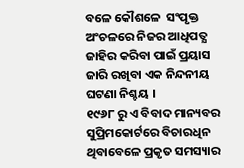ବଳେ କୌଶଳେ  ସଂପୃକ୍ତ ଅଂଚଳରେ ନିଜର ଆଧିପତ୍ଯ ଜାହିର କରିବା ପାଇଁ ପ୍ରୟାସ ଜାରି ରଖିବା ଏକ ନିନ୍ଦନୀୟ ଘଟଣା ନିଶ୍ଚୟ ।
୧୯୬୮ ରୁ ଏ ବିବାଦ ମାନ୍ୟବର ସୁପ୍ରିମକୋର୍ଟରେ ବିଚାରଧିନ ଥିବାବେଳେ ପ୍ରକୃତ ସମସ୍ୟାର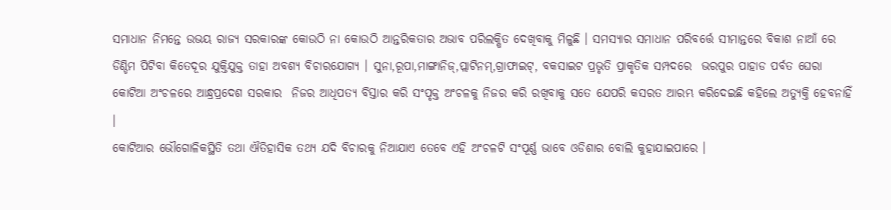ସମାଧାନ ନିମନ୍ତେ ଉଭୟ ରାଜ୍ୟ ସରକାରଙ୍କ କୋଉଠି ନା କୋଉଠି ଆନ୍ତରିକତାର ଅଭାବ ପରିଲକ୍ଷିତ ଦେଖିବାକୁ ମିଳୁଛି । ସମସ୍ୟାର ସମାଧାନ ପରିବର୍ତ୍ତେ ସୀମାନ୍ତରେ ବିକାଶ ନାଆଁ ରେ ଡିଣ୍ଡିମ ପିଟିବା କିତେଦୂର ଯୁକ୍ତିଯୁକ୍ତ ତାହା ଅବଶ୍ୟ ବିଚାରଯୋଗ୍ୟ । ସୁନା,ରୂପା,ମାଙ୍ଗାନିଜ୍,ପ୍ଲାଟିନମ୍,ଗ୍ରାଫାଇଟ୍, ବକସାଇଟ ପ୍ରଭୃତି ପ୍ରାକୃତିକ ସମ୍ପଦରେ  ଭରପୁର ପାହାଡ ପର୍ବତ ଘେରା କୋଟିଆ ଅଂଚଳରେ ଆନ୍ଧ୍ରପ୍ରଦେଶ ସରକାର  ନିଜର ଆଧିପତ୍ୟ ବିସ୍ତାର କରି ସଂପୃକ୍ତ ଅଂଚଳକୁ ନିଜର କରି ରଖିବାକୁ ସତେ ଯେପରି କସରତ ଆରମ୍ଭ କରିଦେଇଛି କହିଲେ ଅତ୍ୟୁକ୍ତି ହେବନାହିଁ ।
କୋଟିଆର ଭୌଗୋଳିକସ୍ଥିତି ତଥା ଐତିହାସିକ ତଥ୍ୟ ଯଦି ବିଚାରକୁ ନିଆଯାଏ ତେବେ ଏହି ଅଂଚଳଟି ସଂପୂର୍ଣ୍ଣ ଭାବେ ଓଡିଶାର ବୋଲି କୁହାଯାଇପାରେ ।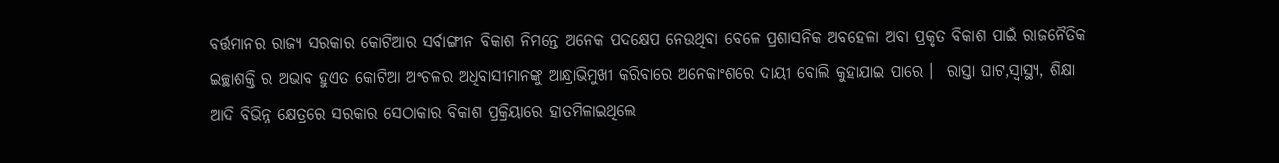ବର୍ତ୍ତମାନର ରାଜ୍ୟ ସରକାର କୋଟିଆର ସର୍ବାଙ୍ଗୀନ ବିକାଶ ନିମନ୍ତେ ଅନେକ ପଦକ୍ଷେପ ନେଉଥିବା ବେଳେ ପ୍ରଶାସନିକ ଅବହେଳା ଅବା ପ୍ରକୃତ ବିକାଶ ପାଇଁ ରାଜନୈତିକ ଇଚ୍ଛାଶକ୍ତି ର ଅଭାବ ହୁଏତ କୋଟିଆ ଅଂଚଳର ଅଧିବାସୀମାନଙ୍କୁ ଆନ୍ଧ୍ରାଭିମୁଖୀ କରିବାରେ ଅନେକାଂଶରେ ଦାୟୀ ବୋଲି କୁହାଯାଇ ପାରେ ।  ରାସ୍ତା ଘାଟ,ସ୍ବାସ୍ଥ୍ୟ, ଶିକ୍ଷା ଆଦି ବିଭିନ୍ନ କ୍ଷେତ୍ରରେ ସରକାର ସେଠାକାର ବିକାଶ ପ୍ରକ୍ରିୟାରେ ହାତମିଳାଇଥିଲେ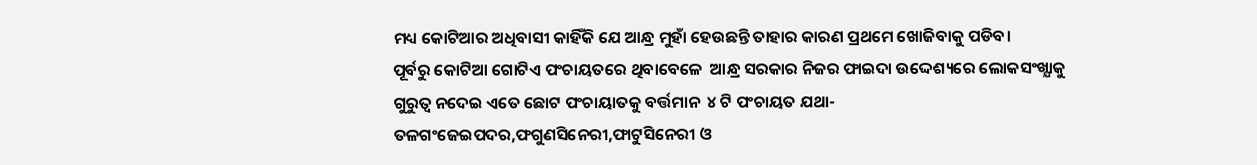ମଧ୍ୟ କୋଟିଆର ଅଧିବାସୀ କାହିଁକି ଯେ ଆନ୍ଧ୍ର ମୁହାଁ ହେଉଛନ୍ତି ତାହାର କାରଣ ପ୍ରଥମେ ଖୋଜିବାକୁ ପଡିବ।
ପୂର୍ବରୁ କୋଟିଆ ଗୋଟିଏ ପଂଚାୟତରେ ଥିବାବେଳେ  ଆନ୍ଧ୍ର ସରକାର ନିଜର ଫାଇଦା ଉଦ୍ଦେଶ୍ୟରେ ଲୋକସଂଖ୍ଯାକୁ ଗୁରୁତ୍ୱ ନଦେଇ ଏତେ ଛୋଟ ପଂଚାୟାତକୁ ବର୍ତ୍ତମାନ  ୪ ଟି ପଂଚାୟତ ଯଥା- ତଳଗଂଜେଇପଦର,ଫଗୁଣସିନେରୀ,ଫାଟୁସିନେରୀ ଓ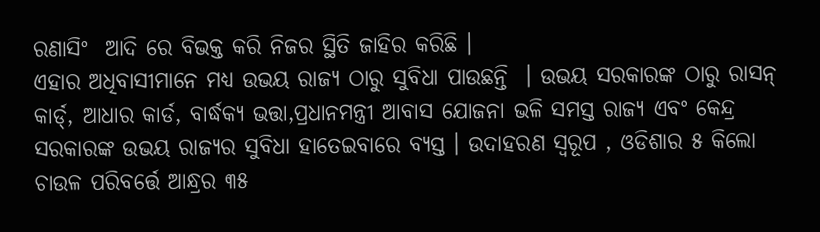ରଣାସିଂ  ଆଦି ରେ ବିଭକ୍ତ କରି ନିଜର ସ୍ଥିତି ଜାହିର କରିଛି ।
ଏହାର ଅଧିବାସୀମାନେ ମଧ୍ୟ ଉଭୟ ରାଜ୍ୟ ଠାରୁ ସୁବିଧା ପାଉଛନ୍ତି  । ଉଭୟ ସରକାରଙ୍କ ଠାରୁ ରାସନ୍ କାର୍ଡ୍, ଆଧାର କାର୍ଡ, ବାର୍ଦ୍ଧକ୍ୟ ଭତ୍ତା,ପ୍ରଧାନମନ୍ତ୍ରୀ ଆବାସ ଯୋଜନା ଭଳି ସମସ୍ତ ରାଜ୍ୟ ଏବଂ କେନ୍ଦ୍ର ସରକାରଙ୍କ ଉଭୟ ରାଜ୍ୟର ସୁବିଧା ହାତେଇବାରେ ବ୍ୟସ୍ତ । ଉଦାହରଣ ସ୍ବରୂପ , ଓଡିଶାର ୫ କିଲୋ ଚାଉଳ ପରିବର୍ତ୍ତେ ଆନ୍ଧ୍ରର ୩୫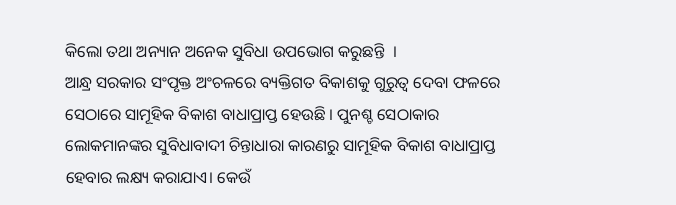କିଲୋ ତଥା ଅନ୍ୟାନ ଅନେକ ସୁବିଧା ଉପଭୋଗ କରୁଛନ୍ତି  ।
ଆନ୍ଧ୍ର ସରକାର ସଂପୃକ୍ତ ଅଂଚଳରେ ବ୍ୟକ୍ତିଗତ ବିକାଶକୁ ଗୁରୁତ୍ୱ ଦେବା ଫଳରେ ସେଠାରେ ସାମୂହିକ ବିକାଶ ବାଧାପ୍ରାପ୍ତ ହେଉଛି । ପୁନଶ୍ଚ ସେଠାକାର ଲୋକମାନଙ୍କର ସୁବିଧାବାଦୀ ଚିନ୍ତାଧାରା କାରଣରୁ ସାମୂହିକ ବିକାଶ ବାଧାପ୍ରାପ୍ତ ହେବାର ଲକ୍ଷ୍ୟ କରାଯାଏ। କେଉଁ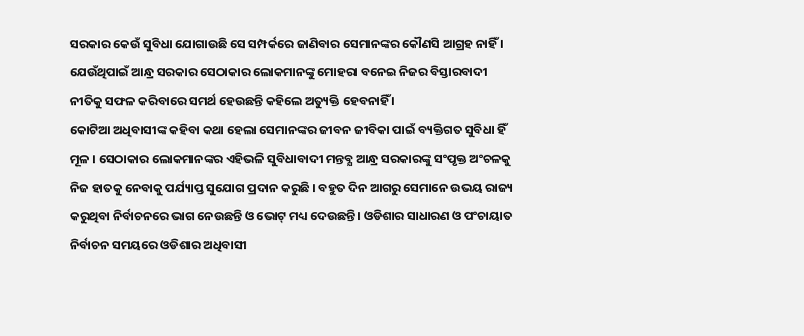ସରକାର କେଉଁ ସୁବିଧା ଯୋଗାଉଛି ସେ ସମ୍ପର୍କରେ ଜାଣିବାର ସେମାନଙ୍କର କୌଣସି ଆଗ୍ରହ ନାହିଁ । ଯେଉଁଥିପାଇଁ ଆନ୍ଧ୍ର ସରକାର ସେଠାକାର ଲୋକମାନଙ୍କୁ ମୋହରା ବନେଇ ନିଜର ବିସ୍ତାରବାଦୀ ନୀତିକୁ ସଫଳ କରିବାରେ ସମର୍ଥ ହେଉଛନ୍ତି କହିଲେ ଅତ୍ୟୁକ୍ତି ହେବନାହିଁ ।
କୋଟିଆ ଅଧିବାସୀଙ୍କ କହିବା କଥା ହେଲା ସେମାନଙ୍କର ଜୀବନ ଜୀବିକା ପାଇଁ ବ୍ୟକ୍ତିଗତ ସୁବିଧା ହିଁ ମୂଳ । ସେଠାକାର ଲୋକମାନଙ୍କର ଏହିଭଳି ସୁବିଧାବାଦୀ ମନ୍ତବ୍ଯ ଆନ୍ଧ୍ର ସରକାରଙ୍କୁ ସଂପୃକ୍ତ ଅଂଚଳକୁ ନିଜ ହାତକୁ ନେବାକୁ ପର୍ଯ୍ୟାପ୍ତ ସୁଯୋଗ ପ୍ରଦାନ କରୁଛି । ବହୁତ ଦିନ ଆଗରୁ ସେମାନେ ଉଭୟ ରାଜ୍ୟ କରୁଥିବା ନିର୍ବାଚନରେ ଭାଗ ନେଉଛନ୍ତି ଓ ଭୋଟ୍ ମଧ୍ୟ ଦେଉଛନ୍ତି । ଓଡିଶାର ସାଧାରଣ ଓ ପଂଚାୟାତ ନିର୍ବାଚନ ସମୟରେ ଓଡିଶାର ଅଧିବାସୀ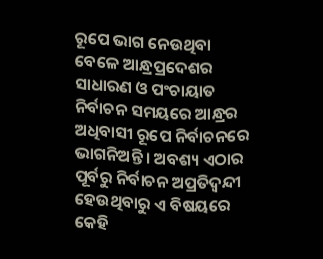ରୂପେ ଭାଗ ନେଉଥିବା ବେଳେ ଆନ୍ଧ୍ରପ୍ରଦେଶର ସାଧାରଣ ଓ ପଂଚାୟାତ ନିର୍ବାଚନ ସମୟରେ ଆନ୍ଧ୍ରର ଅଧିବାସୀ ରୂପେ ନିର୍ବାଚନରେ ଭାଗନିଅନ୍ତି । ଅବଶ୍ୟ ଏଠାର ପୂର୍ବରୁ ନିର୍ବାଚନ ଅପ୍ରତିଦ୍ଵନ୍ଦୀ ହେଉଥିବାରୁ ଏ ବିଷୟରେ କେହି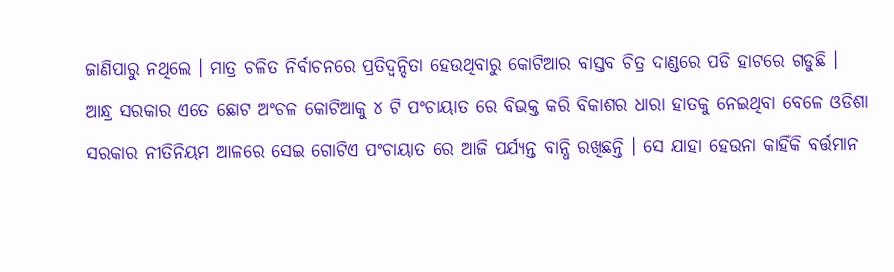ଜାଣିପାରୁ ନଥିଲେ । ମାତ୍ର ଚଳିତ ନିର୍ବାଚନରେ ପ୍ରତିଦ୍ୱନ୍ଦିତା ହେଉଥିବାରୁ କୋଟିଆର ବାସ୍ତବ ଚିତ୍ର ଦାଣ୍ଡରେ ପଡି ହାଟରେ ଗଡୁଛି ।
ଆନ୍ଧ୍ର ସରକାର ଏତେ ଛୋଟ ଅଂଚଳ କୋଟିଆକୁ ୪ ଟି ପଂଚାୟାତ ରେ ବିଭକ୍ତ କରି ବିକାଶର ଧାରା ହାତକୁ ନେଇଥିବା ବେଳେ ଓଡିଶା ସରକାର ନୀତିନିୟମ ଆଳରେ ସେଇ ଗୋଟିଏ ପଂଚାୟାତ ରେ ଆଜି ପର୍ଯ୍ୟନ୍ତ ବାନ୍ଧି ରଖିଛନ୍ତି । ସେ ଯାହା ହେଉନା କାହିଁକି ବର୍ତ୍ତମାନ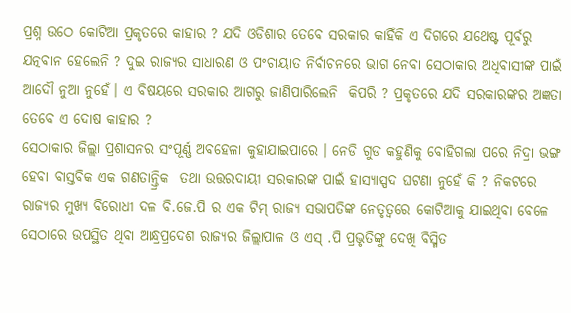ପ୍ରଶ୍ନ ଉଠେ କୋଟିଆ ପ୍ରକୃତରେ କାହାର ? ଯଦି ଓଡିଶାର ତେବେ ସରକାର କାହିଁକି ଏ ଦିଗରେ ଯଥେଷ୍ଟ ପୂର୍ବରୁ ଯତ୍ନବାନ ହେଲେନି ? ଦୁଇ ରାଜ୍ୟର ସାଧାରଣ ଓ ପଂଚାୟାତ ନିର୍ବାଚନରେ ଭାଗ ନେବା ସେଠାକାର ଅଧିବାସୀଙ୍କ ପାଇଁ ଆଦୌ ନୁଆ ନୁହେଁ। ଏ ବିଷୟରେ ସରକାର ଆଗରୁ ଜାଣିପାରିଲେନି  କିପରି ? ପ୍ରକୃତରେ ଯଦି ସରକାରଙ୍କର ଅଜ୍ଞତା ତେବେ ଏ ଦୋଷ କାହାର ?
ସେଠାକାର ଜିଲ୍ଲା ପ୍ରଶାସନର ସଂପୂର୍ଣ୍ଣ ଅବହେଳା କୁହାଯାଇପାରେ । ନେଡି ଗୁଡ କହୁଣିକୁ ବୋହିଗଲା ପରେ ନିଦ୍ରା ଭଙ୍ଗ ହେବା ବାସ୍ତବିକ ଏକ ଗଣତାନ୍ତ୍ରିକ  ତଥା ଉତ୍ତରଦାୟୀ ସରକାରଙ୍କ ପାଇଁ ହାସ୍ୟାସ୍ପଦ ଘଟଣା ନୁହେଁ କି ? ନିକଟରେ ରାଜ୍ୟର ମୁଖ୍ୟ ବିରୋଧୀ ଦଳ ବି.ଜେ.ପି ର ଏକ ଟିମ୍ ରାଜ୍ୟ ସଭାପତିଙ୍କ ନେତୃତ୍ଵରେ କୋଟିଆକୁ ଯାଇଥିବା ବେଳେ ସେଠାରେ ଉପସ୍ଥିତ ଥିବା ଆନ୍ଧ୍ରପ୍ରଦେଶ ରାଜ୍ୟର ଜିଲ୍ଲାପାଳ ଓ ଏସ୍ .ପି ପ୍ରଭୃତିଙ୍କୁ ଦେଖି ବିସ୍ମିତ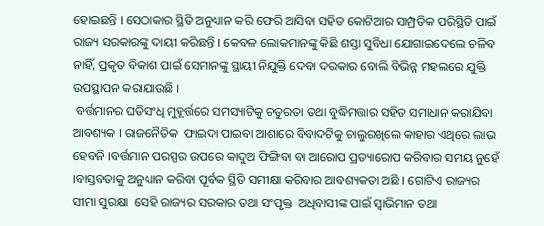ହୋଇଛନ୍ତି । ସେଠାକାର ସ୍ଥିତି ଅନୁଧ୍ୟାନ କରି ଫେରି ଆସିବା ସହିତ କୋଟିଆର ସାମ୍ପ୍ରତିକ ପରିସ୍ଥିତି ପାଇଁ  ରାଜ୍ୟ ସରକାରଙ୍କୁ ଦାୟୀ କରିଛନ୍ତି । କେବଳ ଲୋକମାନଙ୍କୁ କିଛି ଶସ୍ତା ସୁବିଧା ଯୋଗାଇଦେଲେ ଚଳିବ ନାହିଁ, ପ୍ରକୃତ ବିକାଶ ପାଇଁ ସେମାନଙ୍କୁ ସ୍ଥାୟୀ ନିଯୁକ୍ତି ଦେବା ଦରକାର ବୋଲି ବିଭିନ୍ନ ମହଲରେ ଯୁକ୍ତି ଉପସ୍ଥାପନ କରାଯାଉଛି ।
 ବର୍ତ୍ତମାନର ଘଡିସଂଧି ମୁହୂର୍ତ୍ତରେ ସମସ୍ୟାଟିକୁ ଚତୁରତା ତଥା ବୁଦ୍ଧିମତ୍ତାର ସହିତ ସମାଧାନ କରାଯିବା ଆବଶ୍ୟକ । ରାଜନୈତିକ  ଫାଇଦା ପାଇବା ଆଶାରେ ବିବାଦଟିକୁ ଚାଲୁରଖିଲେ କାହାର ଏଥିରେ ଲାଭ ହେବନି ।ବର୍ତ୍ତମାନ ପରସ୍ପର ଉପରେ କାଦୁଅ ଫିଙ୍ଗିବା ବା ଆରୋପ ପ୍ରତ୍ୟାରୋପ କରିବାର ସମୟ ନୁହେଁ ।ବାସ୍ତବତାକୁ ଅନୁଧ୍ୟାନ କରିବା ପୂର୍ବକ ସ୍ଥିତି ସମୀକ୍ଷା କରିବାର ଆବଶ୍ୟକତା ଅଛି । ଗୋଟିଏ ରାଜ୍ୟର ସୀମା ସୁରକ୍ଷା  ସେହି ରାଜ୍ୟର ସରକାର ତଥା ସଂପୃକ୍ତ  ଅଧିବାସୀଙ୍କ ପାଇଁ ସ୍ବାଭିମାନ ତଥା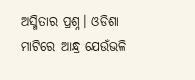ଅସ୍ମିତାର ପ୍ରଶ୍ନ। ଓଡିଶା ମାଟିରେ ଆନ୍ଧ୍ର ଯେଉଁଭଳି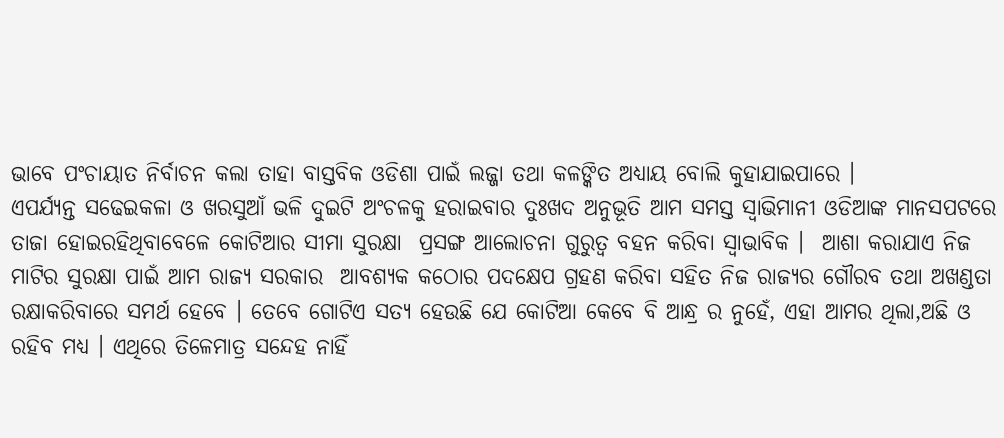ଭାବେ ପଂଚାୟାତ ନିର୍ବାଚନ କଲା ତାହା ବାସ୍ତବିକ ଓଡିଶା ପାଇଁ ଲଜ୍ଜା ତଥା କଳଙ୍କିତ ଅଧ୍ୟାୟ ବୋଲି କୁହାଯାଇପାରେ ।
ଏପର୍ଯ୍ୟନ୍ତ ସଢେଇକଳା ଓ ଖରସୁଆଁ ଭଳି ଦୁଇଟି ଅଂଚଳକୁ ହରାଇବାର ଦୁଃଖଦ ଅନୁଭୂତି ଆମ ସମସ୍ତ ସ୍ବାଭିମାନୀ ଓଡିଆଙ୍କ ମାନସପଟରେ ତାଜା ହୋଇରହିଥିବାବେଳେ କୋଟିଆର ସୀମା ସୁରକ୍ଷା  ପ୍ରସଙ୍ଗ ଆଲୋଚନା ଗୁରୁତ୍ୱ ବହନ କରିବା ସ୍ବାଭାବିକ ।  ଆଶା କରାଯାଏ ନିଜ ମାଟିର ସୁରକ୍ଷା ପାଇଁ ଆମ ରାଜ୍ୟ ସରକାର  ଆବଶ୍ୟକ କଠୋର ପଦକ୍ଷେପ ଗ୍ରହଣ କରିବା ସହିତ ନିଜ ରାଜ୍ୟର ଗୌରବ ତଥା ଅଖଣ୍ଡତା ରକ୍ଷାକରିବାରେ ସମର୍ଥ ହେବେ । ତେବେ ଗୋଟିଏ ସତ୍ୟ ହେଉଛି ଯେ କୋଟିଆ କେବେ ବି ଆନ୍ଧ୍ର ର ନୁହେଁ, ଏହା ଆମର ଥିଲା,ଅଛି ଓ ରହିବ ମଧ୍ୟ । ଏଥିରେ ତିଳେମାତ୍ର ସନ୍ଦେହ ନାହିଁ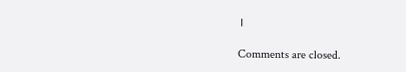।

Comments are closed.